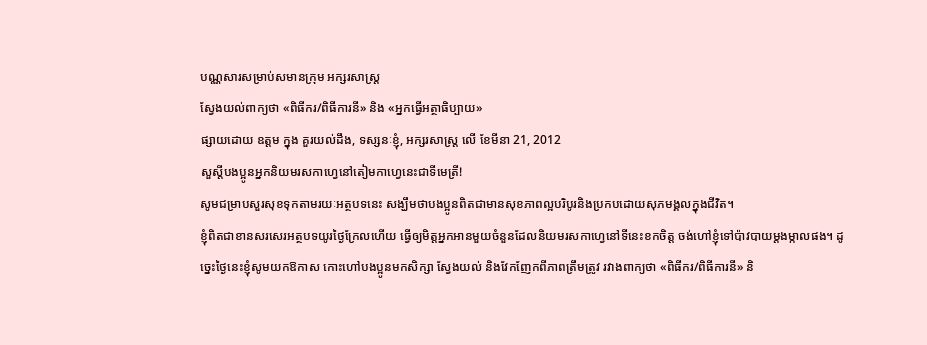បណ្ណសារសម្រាប់សមានក្រុម អក្សរសាស្ត្រ
ស្វែងយល់ពាក្យថា «ពិធីករ/ពិធីការនី» និង «អ្នកធ្វើអត្ថាធិប្បាយ»
ផ្សាយដោយ ឧត្តម ក្នុង គួរយល់ដឹង, ទស្សនៈខ្ញុំ, អក្សរសាស្ត្រ លើ ខែមីនា 21, 2012
សួស្តីបងប្អូនអ្នកនិយមរសកាហ្វេនៅតៀមកាហ្វេនេះជាទីមេត្រី!
សូមជម្រាបសួរសុខទុកតាមរយៈអត្ថបទនេះ សង្ឃឹមថាបងប្អូនពិតជាមានសុខភាពល្អបរិបូរនិងប្រកបដោយសុភមង្គលក្នុងជីវិត។
ខ្ញុំពិតជាខានសរសេរអត្ថបទយូរថ្ងៃក្រែលហើយ ធ្វើឲ្យមិត្តអ្នកអានមួយចំនួនដែលនិយមរសកាហ្វេនៅទីនេះខកចិត្ត ចង់ហៅខ្ញុំទៅប៉ាវបាយម្តងម្កាលផង។ ដូច្នេះថ្ងៃនេះខ្ញុំសូមយកឱកាស កោះហៅបងប្អូនមកសិក្សា ស្វែងយល់ និងវែកញែកពីភាពត្រឹមត្រូវ រវាងពាក្យថា «ពិធីករ/ពិធីការនី» និ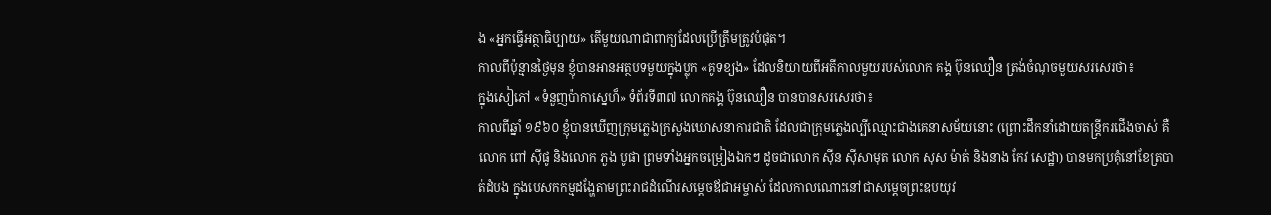ង «អ្នកធ្វើអត្ថាធិប្បាយ» តើមួយណាជាពាក្យដែលប្រើត្រឹមត្រូវបំផុត។
កាលពីប៉ុន្មានថ្ងៃមុន ខ្ញុំបានអានអត្ថបទមួយក្នុងប្លុក «គូទខ្យង» ដែលនិយាយពីអតីកាលមួយរបស់លោក គង្គ ប៊ុនឈឿន ត្រង់ចំណុចមួយសរសេរថា៖
ក្នុងសៀភៅ «ទំនួញប៉ាកាស្នេហ៏» ទំព័រទី៣៧ លោកគង្គ ប៊ុនឈឿន បានបានសរសេរថា៖
កាលពីឆ្នាំ ១៩៦០ ខ្ញុំបានឃើញក្រុមភ្លេងក្រសួងឃោសនាការជាតិ ដែលជាក្រុមភ្លេងល្បីឈ្មោះជាងគេនាសម័យនោះ (ព្រោះដឹកនាំដោយតន្រ្តីករជើងចាស់ គឺលោក ពៅ ស៊ីផូ និងលោក ភួង បូផា ព្រមទាំងអ្នកចម្រៀងឯកៗ ដូចជាលោក ស៊ីន ស៊ីសាមុត លោក សុស ម៉ាត់ និងនាង កែវ សេដ្ឋា) បានមកប្រគុំនៅខែត្របាត់ដំបង ក្នុងបេសកកម្មដង្ហែតាមព្រះរាជដំណើរសម្តេចឪជាអម្ចាស់ ដែលកាលណោះនៅជាសម្តេចព្រះឧបយុវ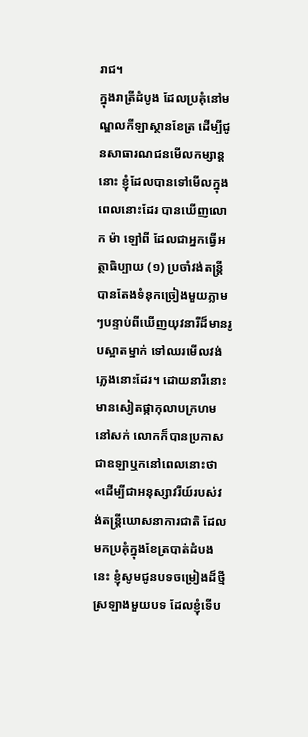រាជ។
ក្នុងរាត្រីដំបូង ដែលប្រគុំនៅមណ្ឌលកីឡាស្ថានខែត្រ ដើម្បីជូនសាធារណជនមើលកម្សាន្តនោះ ខ្ញុំដែលបានទៅមើលក្នុងពេលនោះដែរ បានឃើញលោក ម៉ា ឡៅពី ដែលជាអ្នកធ្វើអត្ថាធិប្បាយ (១) ប្រចាំវង់តន្រ្តី បានតែងទំនុកច្រៀងមួយភ្លាមៗបន្ទាប់ពីឃើញយុវនារីដ៏មានរូបស្អាតម្នាក់ ទៅឈរមើលវង់ភ្លេងនោះដែរ។ ដោយនារីនោះ មានសៀតផ្កាកុលាបក្រហមនៅសក់ លោកក៏បានប្រកាសជាឧឡាឬកនៅពេលនោះថា «ដើម្បីជាអនុស្សាវរីយ៍របស់វង់តន្រ្តីឃោសនាការជាតិ ដែលមកប្រគុំក្នុងខែត្របាត់ដំបងនេះ ខ្ញុំសូមជូនបទចម្រៀងដ៏ថ្មីស្រឡាងមួយបទ ដែលខ្ញុំទើប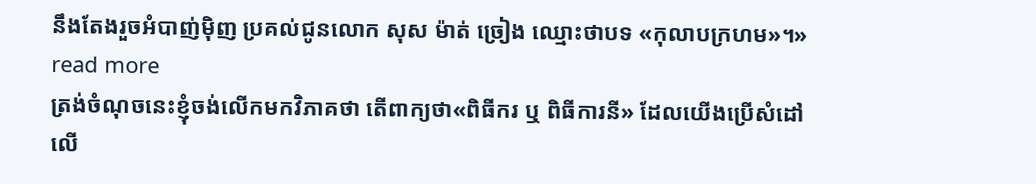នឹងតែងរួចអំបាញ់ម៉ិញ ប្រគល់ជូនលោក សុស ម៉ាត់ ច្រៀង ឈ្មោះថាបទ «កុលាបក្រហម»។» read more
ត្រង់ចំណុចនេះខ្ញុំចង់លើកមកវិភាគថា តើពាក្យថា«ពិធីករ ឬ ពិធីការនី» ដែលយើងប្រើសំដៅលើ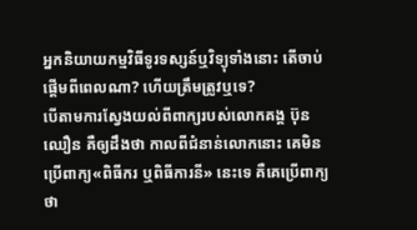អ្នកនិយាយកម្មវិធីទូរទស្សន៍ឬវិទ្យុទាំងនោះ តើចាប់ផ្តើមពីពេលណា? ហើយត្រឹមត្រូវឬទេ?
បើតាមការស្វែងយល់ពីពាក្យរបស់លោកគង្គ ប៊ុនឈឿន គឺឲ្យដឹងថា កាលពីជំនាន់លោកនោះ គេមិនប្រើពាក្យ«ពិធីករ ឬពិធីការនី» នេះទេ គឺគេប្រើពាក្យថា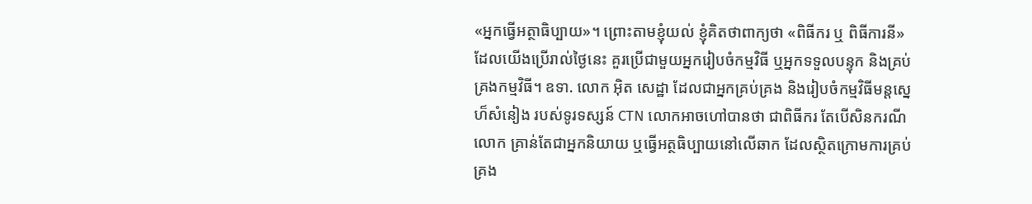«អ្នកធ្វើអត្ថាធិប្បាយ»។ ព្រោះតាមខ្ញុំយល់ ខ្ញុំគិតថាពាក្យថា «ពិធីករ ឬ ពិធីការនី» ដែលយើងប្រើរាល់ថ្ងៃនេះ គួរប្រើជាមួយអ្នករៀបចំកម្មវិធី ឬអ្នកទទួលបន្ទុក និងគ្រប់គ្រងកម្មវិធី។ ឧទា. លោក អ៊ិត សេដ្ឋា ដែលជាអ្នកគ្រប់គ្រង និងរៀបចំកម្មវិធីមន្តស្នេហ៏សំនៀង របស់ទូរទស្សន៍ CTN លោកអាចហៅបានថា ជាពិធីករ តែបើសិនករណីលោក គ្រាន់តែជាអ្នកនិយាយ ឬធ្វើអត្ថធិប្បាយនៅលើឆាក ដែលស្ថិតក្រោមការគ្រប់គ្រង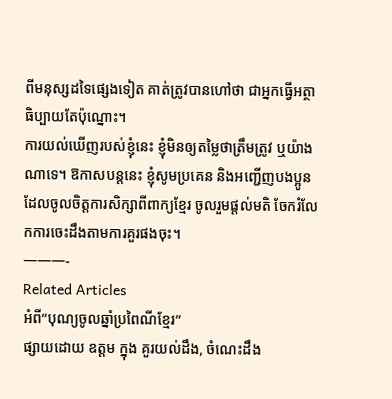ពីមនុស្សដទៃផ្សេងទៀត គាត់ត្រូវបានហៅថា ជាអ្នកធ្វើអត្ថាធិប្បាយតែប៉ុណ្នោះ។
ការយល់ឃើញរបស់ខ្ញុំនេះ ខ្ញុំមិនឲ្យតម្លៃថាត្រឹមត្រូវ ឬយ៉ាងណាទេ។ ឱកាសបន្តនេះ ខ្ញុំសូមប្រគេន និងអញ្ជើញបងប្អូនដែលចូលចិត្តការសិក្សាពីពាក្យខ្មែរ ចូលរួមផ្តល់មតិ ចែករំលែកការចេះដឹងតាមការគួរផងចុះ។
———-
Related Articles
អំពី”បុណ្យចូលឆ្នាំប្រពៃណីខ្មែរ”
ផ្សាយដោយ ឧត្តម ក្នុង គួរយល់ដឹង, ចំណេះដឹង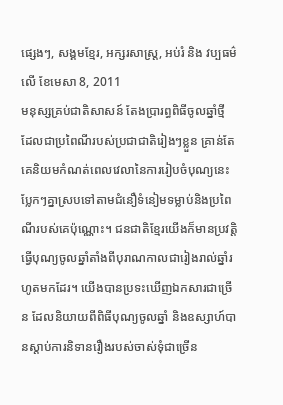ផ្សេងៗ, សង្គមខ្មែរ, អក្សរសាស្ត្រ, អប់រំ និង វប្បធម៌ លើ ខែមេសា 8, 2011
មនុស្សគ្រប់ជាតិសាសន៍ តែងប្រារព្ធពិធីចូលឆ្នាំថី្ម ដែលជាប្រពៃណីរបស់ប្រជាជាតិរៀងៗខ្លួន គ្រាន់តែគេនិយមកំណត់ពេលវេលានៃការរៀបចំបុណ្យនេះ បែ្លកៗគ្នាស្របទៅតាមជំនឿទំនៀមទម្លាប់និងប្រពៃណីរបស់គេប៉ុណ្ណោះ។ ជនជាតិខែ្មរយើងក៏មានប្រវតិ្តធ្វើបុណ្យចូលឆ្នាំតាំងពីបុរាណកាលជារៀងរាល់ឆ្នាំរហូតមកដែរ។ យើងបានប្រទះឃើញឯកសារជាច្រើន ដែលនិយាយពីពិធីបុណ្យចូលឆ្នាំ និងឧស្សាហ៍បានស្តាប់ការនិទានរឿងរបស់ចាស់ទុំជាច្រើន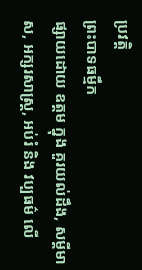ប្រវត្តិ
ព្រះបាទធម្មឹក
ផ្សាយដោយ ឧត្តម ក្នុង គួរយល់ដឹង, សម្តីមាស, អក្សរសាស្ត្រ, អប់រំ និង វប្បធម៌ លើ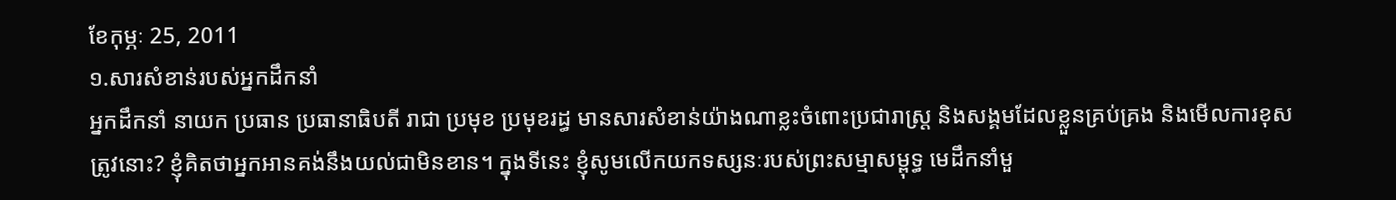ខែកុម្ភៈ 25, 2011
១.សារសំខាន់របស់អ្នកដឹកនាំ
អ្នកដឹកនាំ នាយក ប្រធាន ប្រធានាធិបតី រាជា ប្រមុខ ប្រមុខរដ្ធ មានសារសំខាន់យ៉ាងណាខ្លះចំពោះប្រជារាស្រ្ត និងសង្គមដែលខ្លួនគ្រប់គ្រង និងមើលការខុសត្រូវនោះ? ខ្ញុំគិតថាអ្នកអានគង់នឹងយល់ជាមិនខាន។ ក្នុងទីនេះ ខ្ញុំសូមលើកយកទស្សនៈរបស់ព្រះសម្មាសម្ពុទ្ធ មេដឹកនាំមួ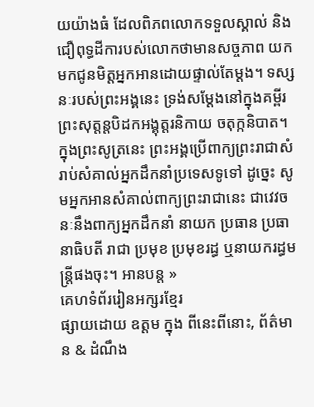យយ៉ាងធំ ដែលពិភពលោកទទួលស្គាល់ និងជឿពុទ្ធដីការបស់លោកថាមានសច្ចភាព យកមកជូនមិត្តអ្នកអានដោយផ្ទាល់តែម្តង។ ទស្សនៈរបស់ព្រះអង្គនេះ ទ្រង់សម្តែងនៅក្នុងគម្ពីរព្រះសុត្តន្តបិដកអង្គុត្តរនិកាយ ចតុក្កនិបាត។ ក្នុងព្រះសូត្រនេះ ព្រះអង្គប្រើពាក្យព្រះរាជាសំរាប់សំគាល់អ្នកដឹកនាំប្រទេសទូទៅ ដូច្នេះ សូមអ្នកអានសំគាល់ពាក្យព្រះរាជានេះ ជាវេវចនៈនឹងពាក្យអ្នកដឹកនាំ នាយក ប្រធាន ប្រធានាធិបតី រាជា ប្រមុខ ប្រមុខរដ្ធ ឬនាយករដ្ធមន្ត្រីផងចុះ។ អានបន្ត »
គេហទំព័ររៀនអក្សរខ្មែរ
ផ្សាយដោយ ឧត្តម ក្នុង ពីនេះពីនោះ, ព័ត៌មាន & ដំណឹង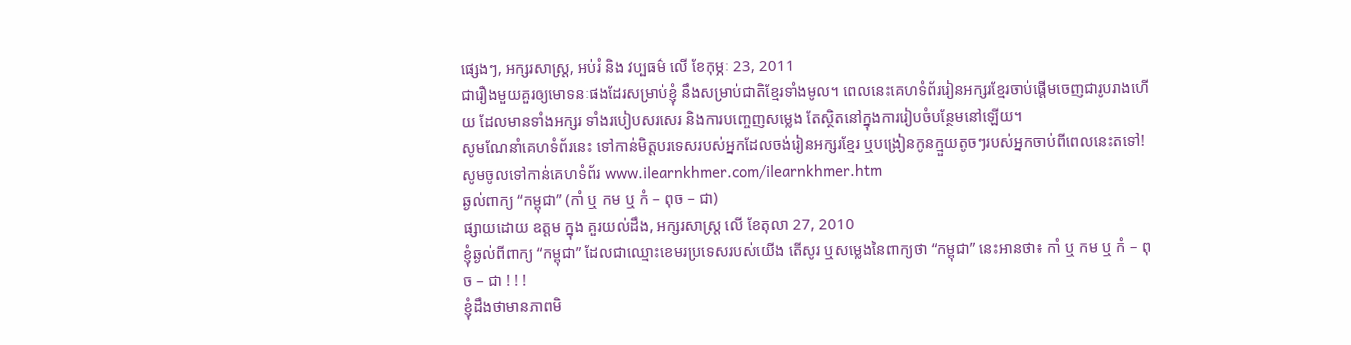ផ្សេងៗ, អក្សរសាស្ត្រ, អប់រំ និង វប្បធម៌ លើ ខែកុម្ភៈ 23, 2011
ជារឿងមួយគួរឲ្យមោទនៈផងដែរសម្រាប់ខ្ញុំ នឹងសម្រាប់ជាតិខ្មែរទាំងមូល។ ពេលនេះគេហទំព័ររៀនអក្សរខ្មែរចាប់ផ្តើមចេញជារូបរាងហើយ ដែលមានទាំងអក្សរ ទាំងរបៀបសរសេរ និងការបញ្ចេញសម្លេង តែស្ថិតនៅក្នុងការរៀបចំបន្ថែមនៅឡើយ។
សូមណែនាំគេហទំព័រនេះ ទៅកាន់មិត្តបរទេសរបស់អ្នកដែលចង់រៀនអក្សរខ្មែរ ឬបង្រៀនកូនក្មួយតូចៗរបស់អ្នកចាប់ពីពេលនេះតទៅ!
សូមចូលទៅកាន់គេហទំព័រ www.ilearnkhmer.com/ilearnkhmer.htm
ឆ្ងល់ពាក្យ “កម្ពុជា” (កាំ ឬ កម ឬ កំ – ពុច – ជា)
ផ្សាយដោយ ឧត្តម ក្នុង គួរយល់ដឹង, អក្សរសាស្ត្រ លើ ខែតុលា 27, 2010
ខ្ញុំឆ្ងល់ពីពាក្យ “កម្ពុជា” ដែលជាឈ្មោះខេមរប្រទេសរបស់យើង តើសូរ ឬសម្លេងនៃពាក្យថា “កម្ពុជា” នេះអានថា៖ កាំ ឬ កម ឬ កំ – ពុច – ជា ! ! !
ខ្ញុំដឹងថាមានភាពមិ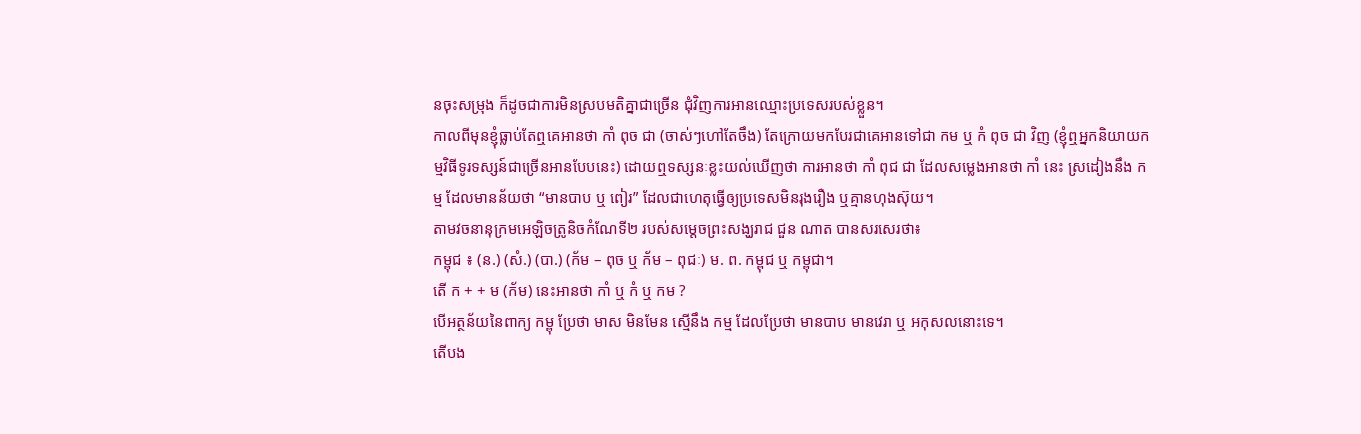នចុះសម្រុង ក៏ដូចជាការមិនស្របមតិគ្នាជាច្រើន ជុំវិញការអានឈ្មោះប្រទេសរបស់ខ្លួន។
កាលពីមុនខ្ញុំធ្លាប់តែឮគេអានថា កាំ ពុច ជា (ចាស់ៗហៅតែចឹង) តែក្រោយមកបែរជាគេអានទៅជា កម ឬ កំ ពុច ជា វិញ (ខ្ញុំឮអ្នកនិយាយកម្មវិធីទូរទស្សន៍ជាច្រើនអានបែបនេះ) ដោយឮទស្សនៈខ្លះយល់ឃើញថា ការអានថា កាំ ពុជ ជា ដែលសម្លេងអានថា កាំ នេះ ស្រដៀងនឹង កម្ម ដែលមានន័យថា “មានបាប ឬ ពៀរ” ដែលជាហេតុធ្វើឲ្យប្រទេសមិនរុងរឿង ឬគ្មានហុងស៊ុយ។
តាមវចនានុក្រមអេឡិចត្រូនិចកំណែទី២ របស់សម្តេចព្រះសង្ឃរាជ ជួន ណាត បានសរសេរថា៖
កម្ពុជ ៖ (ន.) (សំ.) (បា.) (ក័ម – ពុច ឬ ក័ម – ពុជៈ) ម. ព. កម្ពុជ ឬ កម្ពុជា។
តើ ក + + ម (ក័ម) នេះអានថា កាំ ឬ កំ ឬ កម ?
បើអត្ថន័យនៃពាក្យ កម្ពុ ប្រែថា មាស មិនមែន ស្មើនឹង កម្ម ដែលប្រែថា មានបាប មានវេរា ឬ អកុសលនោះទេ។
តើបង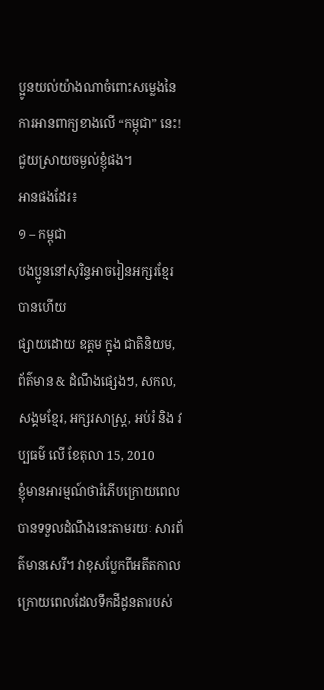ប្អូនយល់យ៉ាងណាចំពោះសម្លេងនៃការអានពាក្យខាងលើ “កម្ពុជា” នេះ! ជួយស្រាយចម្ងល់ខ្ញុំផង។
អានផងដែរ៖
១ – កម្ពុជា
បងប្អូននៅសុរិន្ទអាចរៀនអក្សរខ្មែរបានហើយ
ផ្សាយដោយ ឧត្តម ក្នុង ជាតិនិយម, ព័ត៌មាន & ដំណឹងផ្សេងៗ, សកល, សង្គមខ្មែរ, អក្សរសាស្ត្រ, អប់រំ និង វប្បធម៌ លើ ខែតុលា 15, 2010
ខ្ញុំមានអារម្មណ៍ថារំភើបក្រោយពេលបានទទួលដំណឹងនេះតាមរយៈ សារព័ត៌មានសេរី។ វាខុសប្លែកពីអតីតកាលក្រោយពេលដែលទឹកដីដូនតារបស់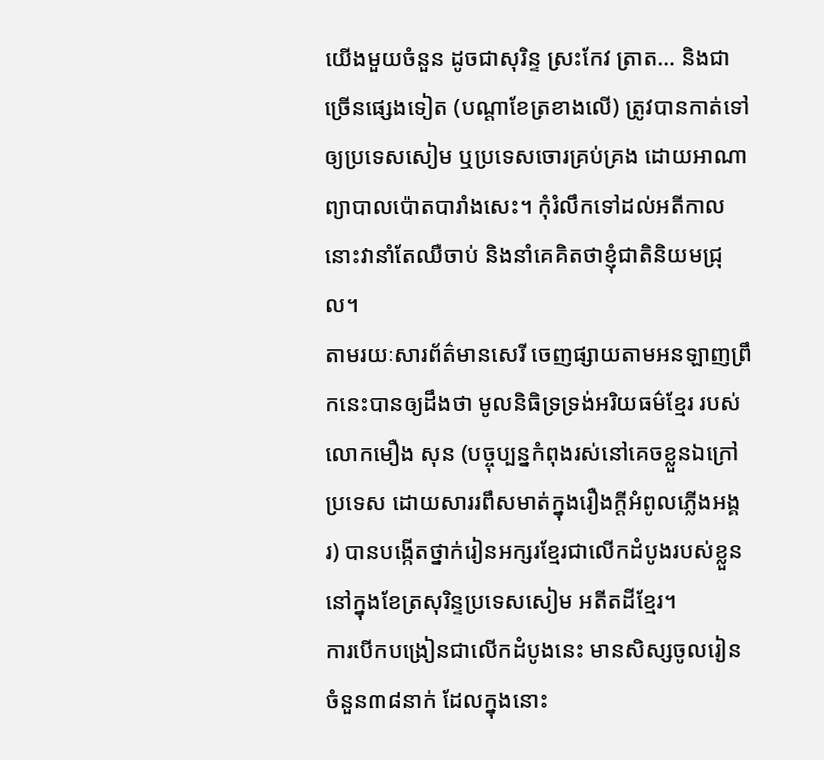យើងមួយចំនួន ដូចជាសុរិន្ទ ស្រះកែវ ត្រាត… និងជាច្រើនផ្សេងទៀត (បណ្តាខែត្រខាងលើ) ត្រូវបានកាត់ទៅឲ្យប្រទេសសៀម ឬប្រទេសចោរគ្រប់គ្រង ដោយអាណាព្យាបាលប៉ោតបារាំងសេះ។ កុំរំលឹកទៅដល់អតីកាលនោះវានាំតែឈឺចាប់ និងនាំគេគិតថាខ្ញុំជាតិនិយមជ្រុល។
តាមរយៈសារព័ត៌មានសេរី ចេញផ្សាយតាមអនឡាញព្រឹកនេះបានឲ្យដឹងថា មូលនិធិទ្រទ្រង់អរិយធម៌ខ្មែរ របស់ លោកមឿង សុន (បច្ចុប្បន្នកំពុងរស់នៅគេចខ្លួនឯក្រៅប្រទេស ដោយសាររពឹសមាត់ក្នុងរឿងក្តីអំពូលភ្លើងអង្គរ) បានបង្កើតថ្នាក់រៀនអក្សរខ្មែរជាលើកដំបូងរបស់ខ្លួននៅក្នុងខែត្រសុរិន្ទប្រទេសសៀម អតីតដីខ្មែរ។
ការបើកបង្រៀនជាលើកដំបូងនេះ មានសិស្សចូលរៀនចំនួន៣៨នាក់ ដែលក្នុងនោះ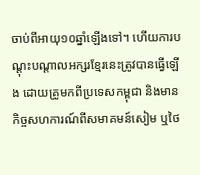ចាប់ពីអាយុ១០ឆ្នាំឡើងទៅ។ ហើយការបណ្តុះបណ្តាលអក្សរខ្មែរនេះត្រូវបានធ្វើឡើង ដោយគ្រូមកពីប្រទេសកម្ពុជា និងមានកិច្ចសហការណ៍ពីសមាគមន៍សៀម ឬថៃ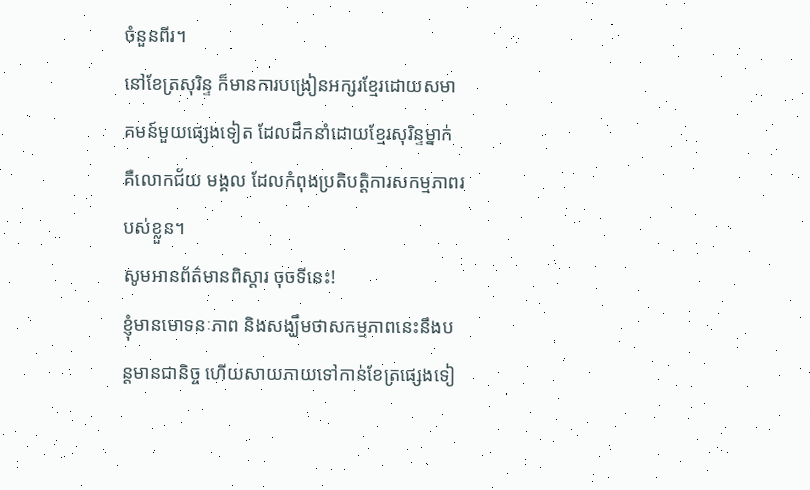ចំនួនពីរ។
នៅខែត្រសុរិន្ទ ក៏មានការបង្រៀនអក្សរខ្មែរដោយសមាគមន៍មួយផ្សេងទៀត ដែលដឹកនាំដោយខ្មែរសុរិន្ទម្នាក់ គឺលោកជ័យ មង្គល ដែលកំពុងប្រតិបត្តិការសកម្មភាពរបស់ខ្លួន។
សូមអានព័ត៌មានពិស្តារ ចុចទីនេះ!
ខ្ញុំមានមោទនៈភាព និងសង្ឃឹមថាសកម្មភាពនេះនឹងបន្តមានជានិច្ច ហើយសាយភាយទៅកាន់ខែត្រផ្សេងទៀ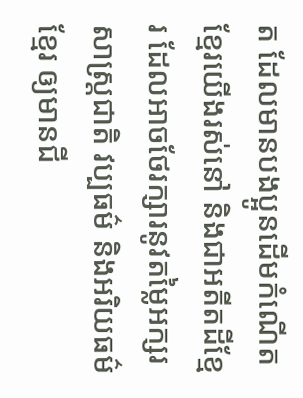ត ដែលមានបងប្អូនដើមកំណើតខ្មែរយើងរស់នៅ និងជាអតីតដីខ្មែរ ដែលអាចថែរក្សារនូវតម្លៃអក្សរសាស្រ្តជាតិ វប្បធម៌ និងអរិយធម៌ខ្មែរ ឲ្យមានជី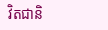វិតជានិ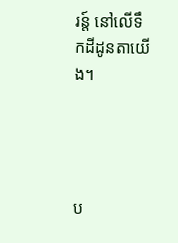រន្ត៍ នៅលើទឹកដីដូនតាយើង។




ប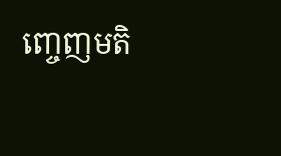ញ្ចេញមតិ